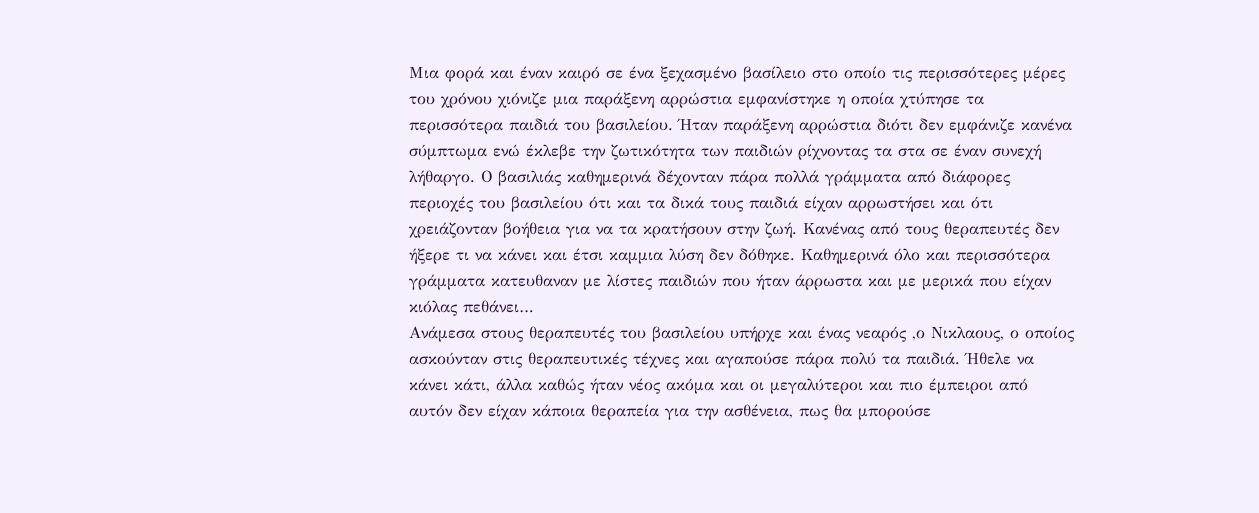Μια φορά και έναν καιρό σε ένα ξεχασμένο βασίλειο στο οποίο τις περισσότερες μέρες του χρόνου χιόνιζε μια παράξενη αρρώστια εμφανίστηκε η οποία χτύπησε τα περισσότερα παιδιά του βασιλείου. Ήταν παράξενη αρρώστια διότι δεν εμφάνιζε κανένα σύμπτωμα ενώ έκλεβε την ζωτικότητα των παιδιών ρίχνοντας τα στα σε έναν συνεχή λήθαργο. Ο βασιλιάς καθημερινά δέχονταν πάρα πολλά γράμματα από διάφορες περιοχές του βασιλείου ότι και τα δικά τους παιδιά είχαν αρρωστήσει και ότι χρειάζονταν βοήθεια για να τα κρατήσουν στην ζωή. Κανένας από τους θεραπευτές δεν ήξερε τι να κάνει και έτσι καμμια λύση δεν δόθηκε. Καθημερινά όλο και περισσότερα γράμματα κατευθαναν με λίστες παιδιών που ήταν άρρωστα και με μερικά που είχαν κιόλας πεθάνει…
Ανάμεσα στους θεραπευτές του βασιλείου υπήρχε και ένας νεαρός ,ο Νικλαους, ο οποίος ασκούνταν στις θεραπευτικές τέχνες και αγαπούσε πάρα πολύ τα παιδιά. Ήθελε να κάνει κάτι, άλλα καθώς ήταν νέος ακόμα και οι μεγαλύτεροι και πιο έμπειροι από αυτόν δεν είχαν κάποια θεραπεία για την ασθένεια, πως θα μπορούσε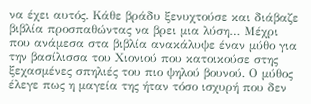να έχει αυτός. Κάθε βράδυ ξενυχτούσε και διάβαζε βιβλία προσπαθώντας να βρει μια λύση… Μέχρι που ανάμεσα στα βιβλία ανακάλυψε έναν μύθο για την βασίλισσα του Χιονιού που κατοικούσε στης ξεχασμένες σπηλιές του πιο ψηλού βουνού. Ο μύθος έλεγε πως η μαγεία της ήταν τόσο ισχυρή που δεν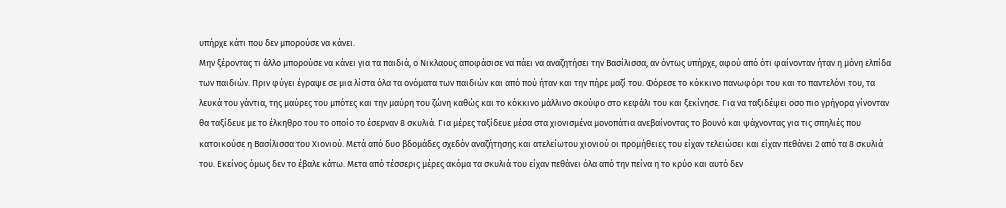υπήρχε κάτι που δεν μπορούσε να κάνει.
Μην ξέροντας τι άλλο μπορούσε να κάνει για τα παιδιά, ο Νικλαους αποφάσισε να πάει να αναζητήσει την Βασίλισσα, αν όντως υπήρχε, αφού από ότι φαίνονταν ήταν η μόνη ελπίδα των παιδιών. Πριν φύγει έγραψε σε μια λίστα όλα τα ονόματα των παιδιών και από πού ήταν και την πήρε μαζί του. Φόρεσε το κόκκινο πανωφόρι του και το παντελόνι του, τα λευκά του γάντια, της μαύρες του μπότες και την μαύρη του ζώνη καθώς και το κόκκινο μάλλινο σκούφο στο κεφάλι του και ξεκίνησε. Για να ταξιδέψει οσο πιο γρήγορα γίνονταν θα ταξίδευε με το έλκηθρο του το οποίο το έσερναν 8 σκυλιά. Για μέρες ταξίδευε μέσα στα χιονισμένα μονοπάτια ανεβαίνοντας το βουνό και ψάχνοντας για τις σπηλιές που κατοικούσε η Βασίλισσα του Χιονιού. Μετά από δυο βδομάδες σχεδόν αναζήτησης και ατελείωτου χιονιού οι προμήθειες του είχαν τελειώσει και είχαν πεθάνει 2 από τα 8 σκυλιά του. Εκείνος όμως δεν το έβαλε κάτω. Μετα από τέσσερις μέρες ακόμα τα σκυλιά του είχαν πεθάνει όλα από την πείνα η το κρύο και αυτό δεν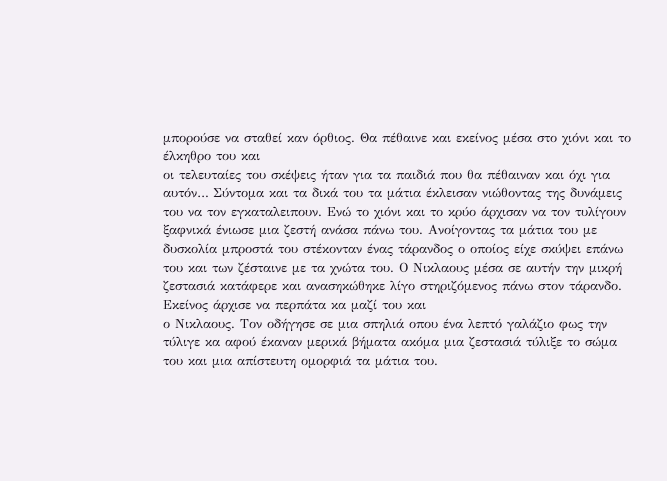μπορούσε να σταθεί καν όρθιος. Θα πέθαινε και εκείνος μέσα στο χιόνι και το έλκηθρο του και
οι τελευταίες του σκέψεις ήταν για τα παιδιά που θα πέθαιναν και όχι για αυτόν… Σύντομα και τα δικά του τα μάτια έκλεισαν νιώθοντας της δυνάμεις του να τον εγκαταλειπουν. Ενώ το χιόνι και το κρύο άρχισαν να τον τυλίγουν ξαφνικά ένιωσε μια ζεστή ανάσα πάνω του. Ανοίγοντας τα μάτια του με δυσκολία μπροστά του στέκονταν ένας τάρανδος ο οποίος είχε σκύψει επάνω του και των ζέσταινε με τα χνώτα του. Ο Νικλαους μέσα σε αυτήν την μικρή ζεστασιά κατάφερε και ανασηκώθηκε λίγο στηριζόμενος πάνω στον τάρανδο. Εκείνος άρχισε να περπάτα κα μαζί του και
ο Νικλαους. Τον οδήγησε σε μια σπηλιά οπου ένα λεπτό γαλάζιο φως την τύλιγε κα αφού έκαναν μερικά βήματα ακόμα μια ζεστασιά τύλιξε το σώμα του και μια απίστευτη ομορφιά τα μάτια του.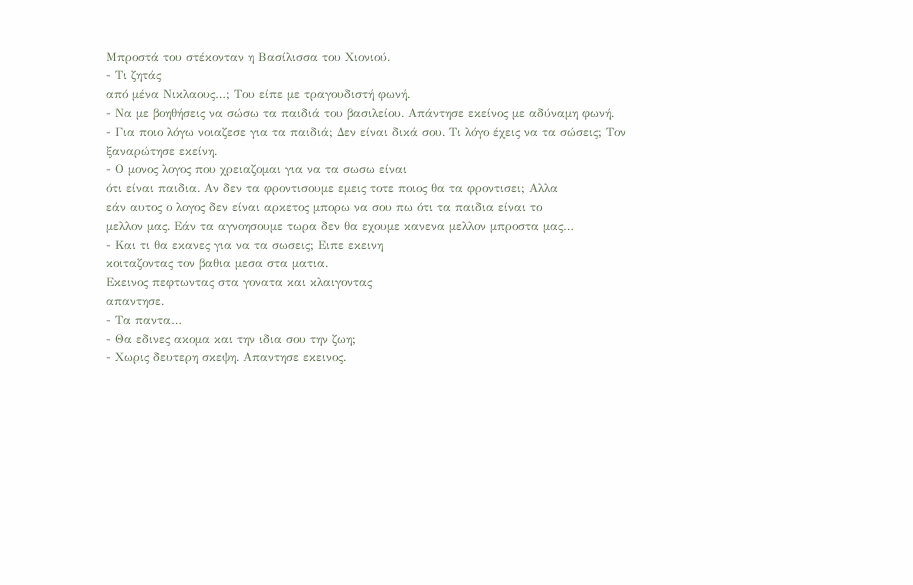Μπροστά του στέκονταν η Βασίλισσα του Χιονιού.
- Τι ζητάς
από μένα Νικλαους…; Του είπε με τραγουδιστή φωνή.
- Να με βοηθήσεις να σώσω τα παιδιά του βασιλείου. Απάντησε εκείνος με αδύναμη φωνή.
- Για ποιο λόγω νοιαζεσε για τα παιδιά; Δεν είναι δικά σου. Τι λόγο έχεις να τα σώσεις; Τον ξαναρώτησε εκείνη.
- Ο μονος λογος που χρειαζομαι για να τα σωσω είναι
ότι είναι παιδια. Αν δεν τα φροντισουμε εμεις τοτε ποιος θα τα φροντισει; Αλλα
εάν αυτος ο λογος δεν είναι αρκετος μπορω να σου πω ότι τα παιδια είναι το
μελλον μας. Εάν τα αγνοησουμε τωρα δεν θα εχουμε κανενα μελλον μπροστα μας…
- Και τι θα εκανες για να τα σωσεις; Ειπε εκεινη
κοιταζοντας τον βαθια μεσα στα ματια.
Εκεινος πεφτωντας στα γονατα και κλαιγοντας
απαντησε.
- Τα παντα…
- Θα εδινες ακομα και την ιδια σου την ζωη;
- Χωρις δευτερη σκεψη. Απαντησε εκεινος.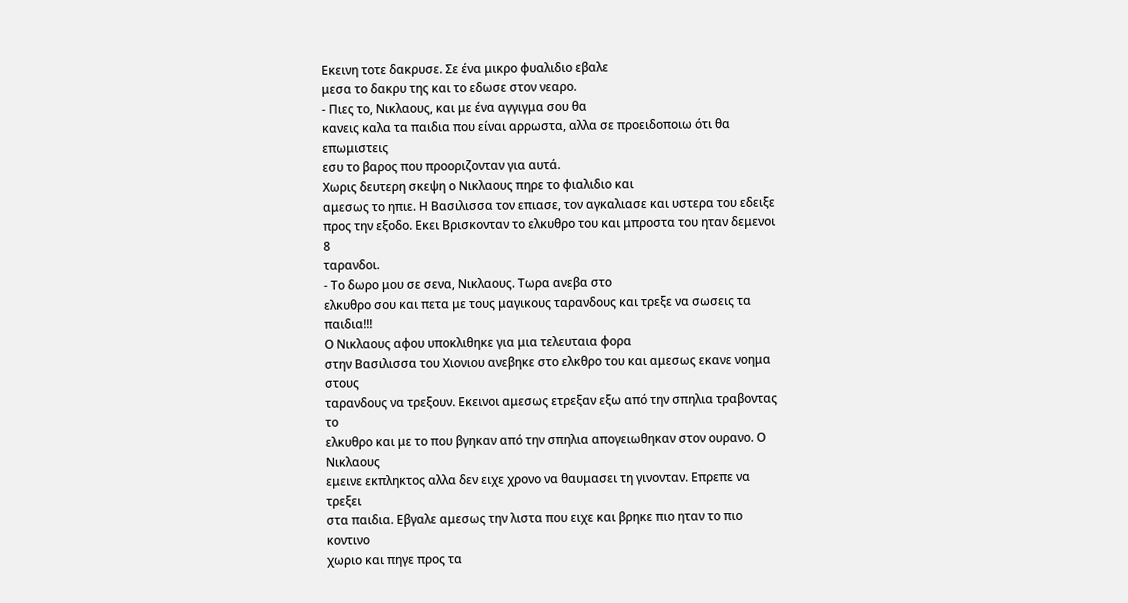Εκεινη τοτε δακρυσε. Σε ένα μικρο φυαλιδιο εβαλε
μεσα το δακρυ της και το εδωσε στον νεαρο.
- Πιες το, Νικλαους, και με ένα αγγιγμα σου θα
κανεις καλα τα παιδια που είναι αρρωστα, αλλα σε προειδοποιω ότι θα επωμιστεις
εσυ το βαρος που προοριζονταν για αυτά.
Χωρις δευτερη σκεψη ο Νικλαους πηρε το φιαλιδιο και
αμεσως το ηπιε. Η Βασιλισσα τον επιασε, τον αγκαλιασε και υστερα του εδειξε
προς την εξοδο. Εκει Βρισκονταν το ελκυθρο του και μπροστα του ηταν δεμενοι 8
ταρανδοι.
- Το δωρο μου σε σενα, Νικλαους. Τωρα ανεβα στο
ελκυθρο σου και πετα με τους μαγικους ταρανδους και τρεξε να σωσεις τα
παιδια!!!
Ο Νικλαους αφου υποκλιθηκε για μια τελευταια φορα
στην Βασιλισσα του Χιονιου ανεβηκε στο ελκθρο του και αμεσως εκανε νοημα στους
ταρανδους να τρεξουν. Εκεινοι αμεσως ετρεξαν εξω από την σπηλια τραβοντας το
ελκυθρο και με το που βγηκαν από την σπηλια απογειωθηκαν στον ουρανο. Ο Νικλαους
εμεινε εκπληκτος αλλα δεν ειχε χρονο να θαυμασει τη γινονταν. Επρεπε να τρεξει
στα παιδια. Εβγαλε αμεσως την λιστα που ειχε και βρηκε πιο ηταν το πιο κοντινο
χωριο και πηγε προς τα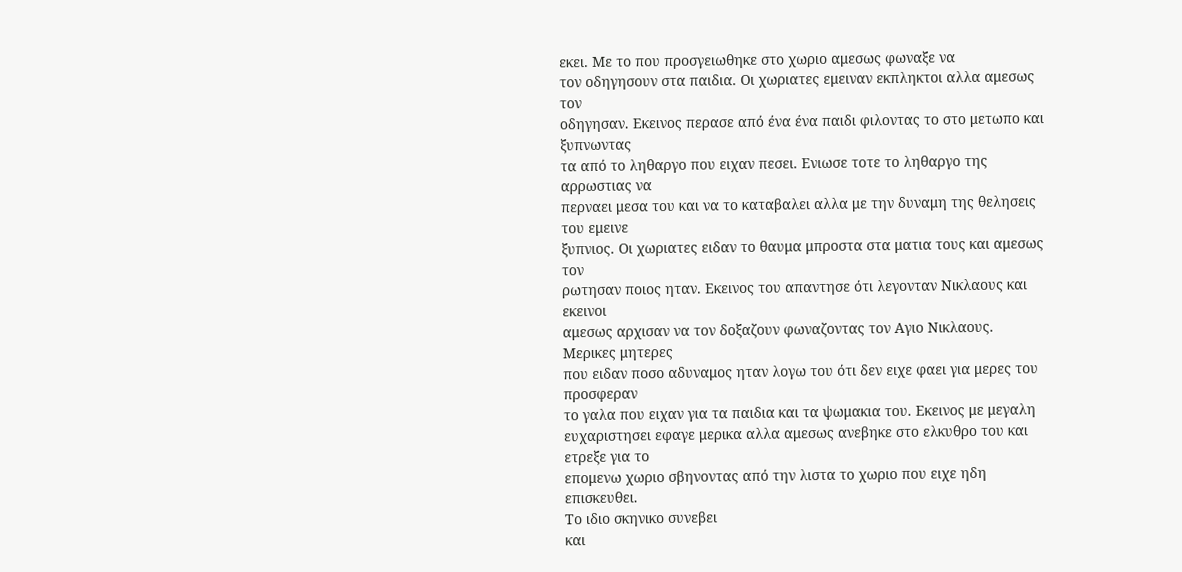εκει. Με το που προσγειωθηκε στο χωριο αμεσως φωναξε να
τον οδηγησουν στα παιδια. Οι χωριατες εμειναν εκπληκτοι αλλα αμεσως τον
οδηγησαν. Εκεινος περασε από ένα ένα παιδι φιλοντας το στο μετωπο και ξυπνωντας
τα από το ληθαργο που ειχαν πεσει. Ενιωσε τοτε το ληθαργο της αρρωστιας να
περναει μεσα του και να το καταβαλει αλλα με την δυναμη της θελησεις του εμεινε
ξυπνιος. Οι χωριατες ειδαν το θαυμα μπροστα στα ματια τους και αμεσως τον
ρωτησαν ποιος ηταν. Εκεινος του απαντησε ότι λεγονταν Νικλαους και εκεινοι
αμεσως αρχισαν να τον δοξαζουν φωναζοντας τον Αγιο Νικλαους. Μερικες μητερες
που ειδαν ποσο αδυναμος ηταν λογω του ότι δεν ειχε φαει για μερες του προσφεραν
το γαλα που ειχαν για τα παιδια και τα ψωμακια του. Εκεινος με μεγαλη
ευχαριστησει εφαγε μερικα αλλα αμεσως ανεβηκε στο ελκυθρο του και ετρεξε για το
επομενω χωριο σβηνοντας από την λιστα το χωριο που ειχε ηδη επισκευθει.
Το ιδιο σκηνικο συνεβει
και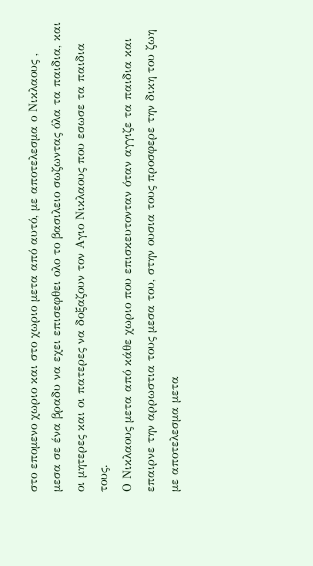στο επομενο χωριο και στο χωριο μετα από αυτό, με αποτελεσμα ο Νικλαους ,
μεσα σε ένα βραδυ να εχει επισεφθει ολο το βασιλειο σωζωντας όλα τα παιδια, και
οι μητερες και οι πατερες να δοξαζουν τον Αγιο Νικλαους που εσωσε τα παιδια
τους.
Ο Νικλαους μετα από κάθε χωριο που επισκευτονταν όταν αγγιζε τα παιδια και
επαιρνε την αρρωστια τους μεσα του, στην ουσια τους προσφερε την δικη του ζωη
με αποτελεσμα μετα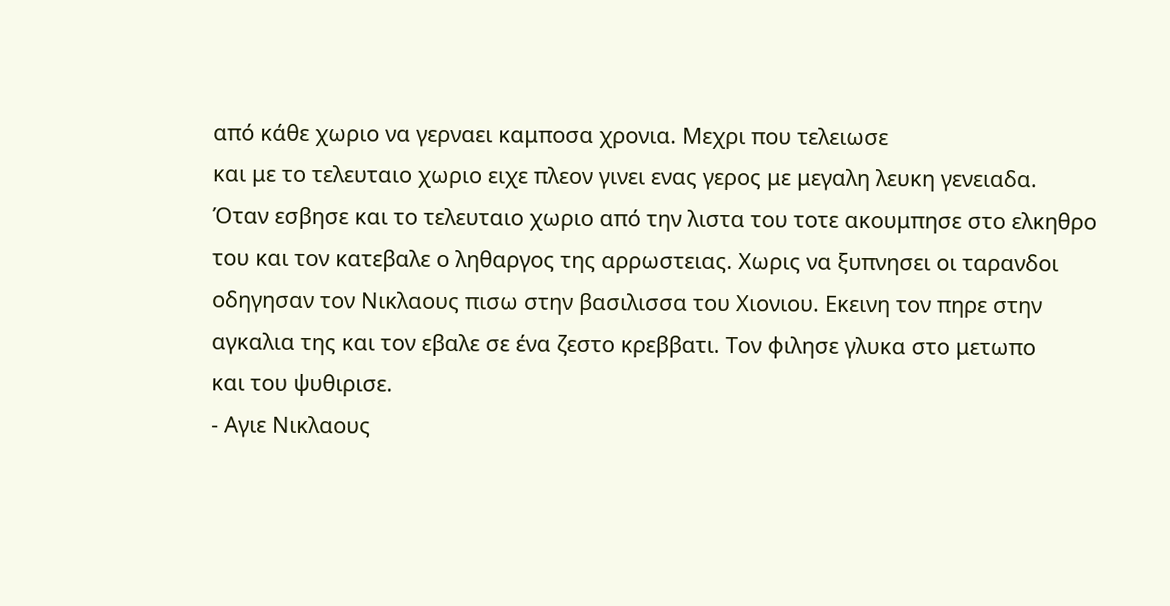από κάθε χωριο να γερναει καμποσα χρονια. Μεχρι που τελειωσε
και με το τελευταιο χωριο ειχε πλεον γινει ενας γερος με μεγαλη λευκη γενειαδα.
Όταν εσβησε και το τελευταιο χωριο από την λιστα του τοτε ακουμπησε στο ελκηθρο
του και τον κατεβαλε ο ληθαργος της αρρωστειας. Χωρις να ξυπνησει οι ταρανδοι
οδηγησαν τον Νικλαους πισω στην βασιλισσα του Χιονιου. Εκεινη τον πηρε στην
αγκαλια της και τον εβαλε σε ένα ζεστο κρεββατι. Τον φιλησε γλυκα στο μετωπο
και του ψυθιρισε.
- Αγιε Νικλαους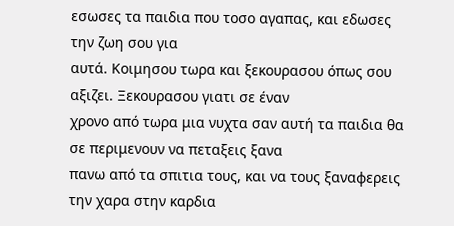εσωσες τα παιδια που τοσο αγαπας, και εδωσες την ζωη σου για
αυτά. Κοιμησου τωρα και ξεκουρασου όπως σου αξιζει. Ξεκουρασου γιατι σε έναν
χρονο από τωρα μια νυχτα σαν αυτή τα παιδια θα σε περιμενουν να πεταξεις ξανα
πανω από τα σπιτια τους, και να τους ξαναφερεις την χαρα στην καρδια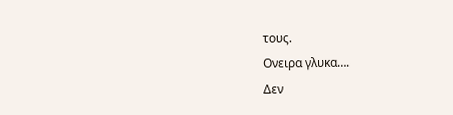τους.
Ονειρα γλυκα….
Δεν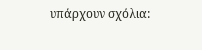υπάρχουν σχόλια: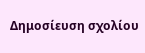Δημοσίευση σχολίου